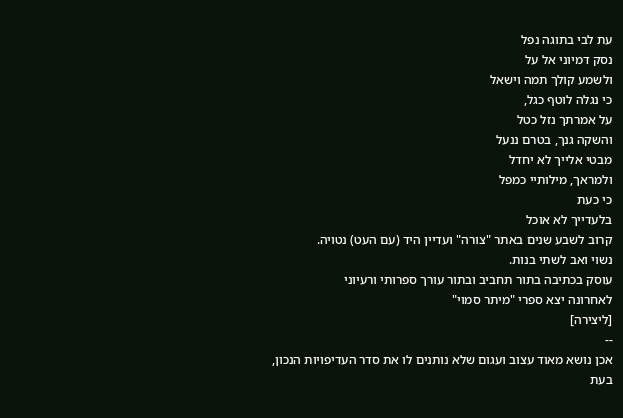עת לבי בתוגה נפל
נסק דמיוני אל על
ולשמע קולך תמה וישאל
כי נגלה לוטף כגל,
על אמרתך נזל כטל
והשקה גנך, בטרם ננעל
מבטי אלייך לא יחדל
ולמראך, מילותיי כמפל
כי כעת
בלעדייך לא אוכל
קרוב לשבע שנים באתר "צורה" ועדיין היד (עם העט) נטויה.
נשוי ואב לשתי בנות.
עוסק בכתיבה בתור תחביב ובתור עורך ספרותי ורעיוני
לאחרונה יצא ספרי "מיתר סמוי"
[ליצירה]
--
אכן נושא מאוד עצוב ועגום שלא נותנים לו את סדר העדיפויות הנכון,
בעת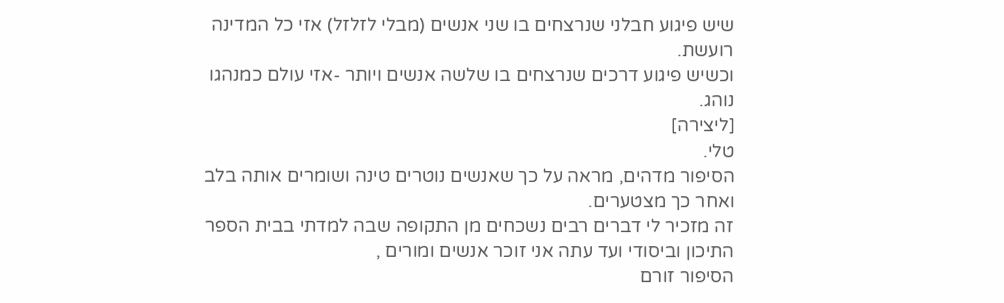שיש פיגוע חבלני שנרצחים בו שני אנשים (מבלי לזלזל) אזי כל המדינה רועשת.
וכשיש פיגוע דרכים שנרצחים בו שלשה אנשים ויותר -אזי עולם כמנהגו נוהג.
[ליצירה]
טלי.
הסיפור מדהים, מראה על כך שאנשים נוטרים טינה ושומרים אותה בלב ואחר כך מצטערים.
זה מזכיר לי דברים רבים נשכחים מן התקופה שבה למדתי בבית הספר התיכון וביסודי ועד עתה אני זוכר אנשים ומורים ,
הסיפור זורם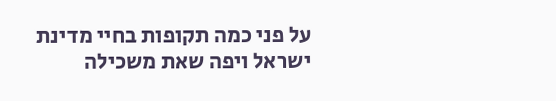על פני כמה תקופות בחיי מדינת ישראל ויפה שאת משכילה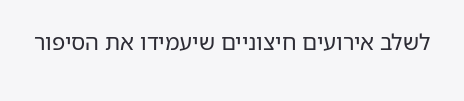לשלב אירועים חיצוניים שיעמידו את הסיפור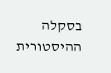בסקלה ההיסטורית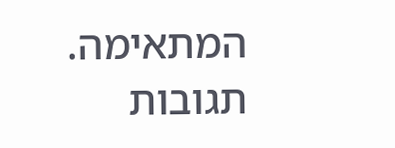המתאימה.
תגובות